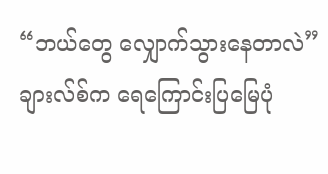“ဘယ်တွေ လျှောက်သွားနေတာလဲ” ချားလ်စ်က ရေကြောင်းပြမြေပုံ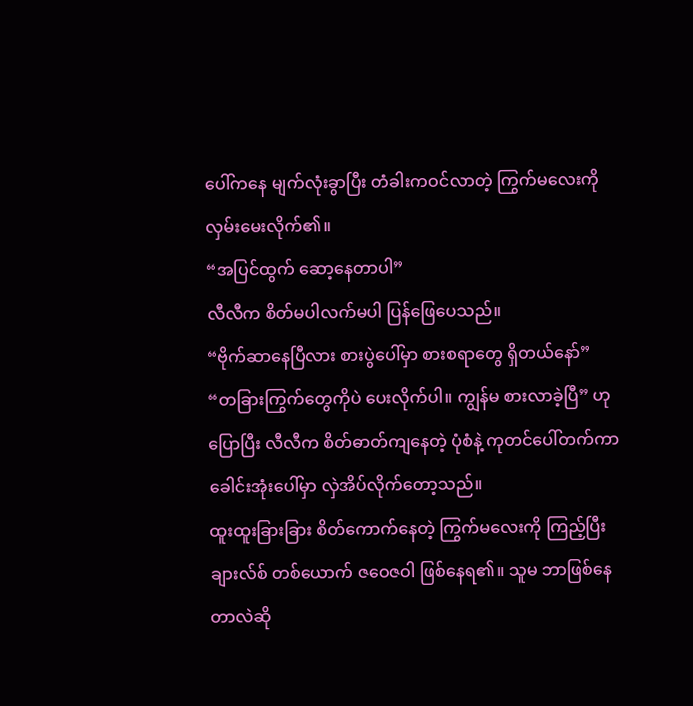ပေါ်ကနေ မျက်လုံးခွာပြီး တံခါးကဝင်လာတဲ့ ကြွက်မလေးကို လှမ်းမေးလိုက်၏။
“အပြင်ထွက် ဆော့နေတာပါ”
လီလီက စိတ်မပါလက်မပါ ပြန်ဖြေပေသည်။
“ဗိုက်ဆာနေပြီလား စားပွဲပေါ်မှာ စားစရာတွေ ရှိတယ်နော်”
“တခြားကြွက်တွေကိုပဲ ပေးလိုက်ပါ။ ကျွန်မ စားလာခဲ့ပြီ” ဟု ပြောပြီး လီလီက စိတ်ဓာတ်ကျနေတဲ့ ပုံစံနဲ့ ကုတင်ပေါ်တက်ကာ ခေါင်းအုံးပေါ်မှာ လှဲအိပ်လိုက်တော့သည်။
ထူးထူးခြားခြား စိတ်ကောက်နေတဲ့ ကြွက်မလေးကို ကြည့်ပြီး ချားလ်စ် တစ်ယောက် ဇဝေဇဝါ ဖြစ်နေရ၏။ သူမ ဘာဖြစ်နေတာလဲဆို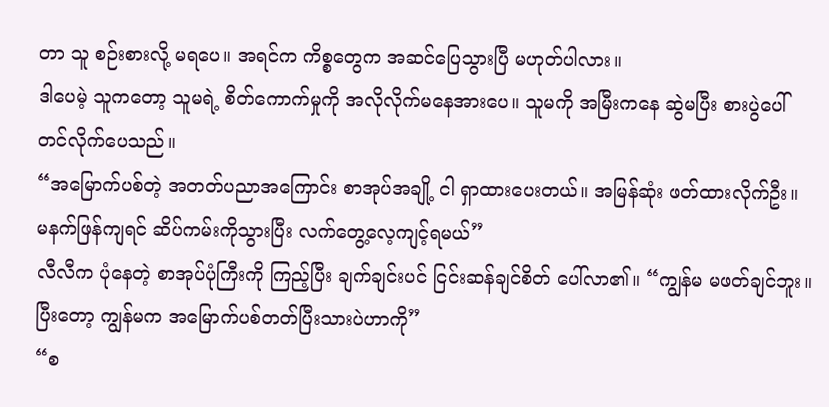တာ သူ စဉ်းစားလို့ မရပေ။ အရင်က ကိစ္စတွေက အဆင်ပြေသွားပြီ မဟုတ်ပါလား။
ဒါပေမဲ့ သူကတော့ သူမရဲ့ စိတ်ကောက်မှုကို အလိုလိုက်မနေအားပေ။ သူမကို အမြီးကနေ ဆွဲမပြီး စားပွဲပေါ် တင်လိုက်ပေသည်။
“အမြောက်ပစ်တဲ့ အတတ်ပညာအကြောင်း စာအုပ်အချို့ ငါ ရှာထားပေးတယ်။ အမြန်ဆုံး ဖတ်ထားလိုက်ဦး။ မနက်ဖြန်ကျရင် ဆိပ်ကမ်းကိုသွားပြီး လက်တွေ့လေ့ကျင့်ရမယ်”
လီလီက ပုံနေတဲ့ စာအုပ်ပုံကြီးကို ကြည့်ပြီး ချက်ချင်းပင် ငြင်းဆန်ချင်စိတ် ပေါ်လာ၏။ “ကျွန်မ မဖတ်ချင်ဘူး။ ပြီးတော့ ကျွန်မက အမြောက်ပစ်တတ်ပြီးသားပဲဟာကို”
“စ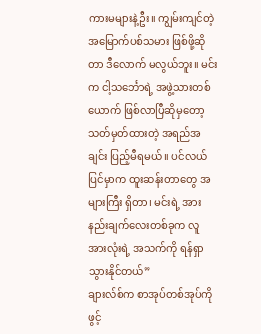ကားမများနဲ့ဦး။ ကျွမ်းကျင်တဲ့ အမြောက်ပစ်သမား ဖြစ်ဖို့ဆိုတာ ဒီလောက် မလွယ်ဘူး။ မင်းက ငါ့သင်္ဘောရဲ့ အဖွဲ့သားတစ်ယောက် ဖြစ်လာပြီဆိုမှတော့ သတ်မှတ်ထားတဲ့ အရည်အချင်း ပြည့်မီရမယ်။ ပင်လယ်ပြင်မှာက ထူးဆန်းတာတွေ အများကြီး ရှိတာ၊ မင်းရဲ့ အားနည်းချက်လေးတစ်ခုက လူအားလုံးရဲ့ အသက်ကို ရန်ရှာသွားနိုင်တယ်”
ချားလ်စ်က စာအုပ်တစ်အုပ်ကို ဖွင့်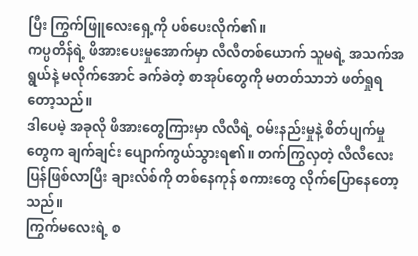ပြီး ကြွက်ဖြူလေးရှေ့ကို ပစ်ပေးလိုက်၏။
ကပ္ပတိန်ရဲ့ ဖိအားပေးမှုအောက်မှာ လီလီတစ်ယောက် သူမရဲ့ အသက်အရွယ်နဲ့ မလိုက်အောင် ခက်ခဲတဲ့ စာအုပ်တွေကို မတတ်သာဘဲ ဖတ်ရှုရတော့သည်။
ဒါပေမဲ့ အခုလို ဖိအားတွေကြားမှာ လီလီရဲ့ ဝမ်းနည်းမှုနဲ့ စိတ်ပျက်မှုတွေက ချက်ချင်း ပျောက်ကွယ်သွားရ၏။ တက်ကြွလှတဲ့ လီလီလေး ပြန်ဖြစ်လာပြီး ချားလ်စ်ကို တစ်နေကုန် စကားတွေ လိုက်ပြောနေတော့သည်။
ကြွက်မလေးရဲ့ စ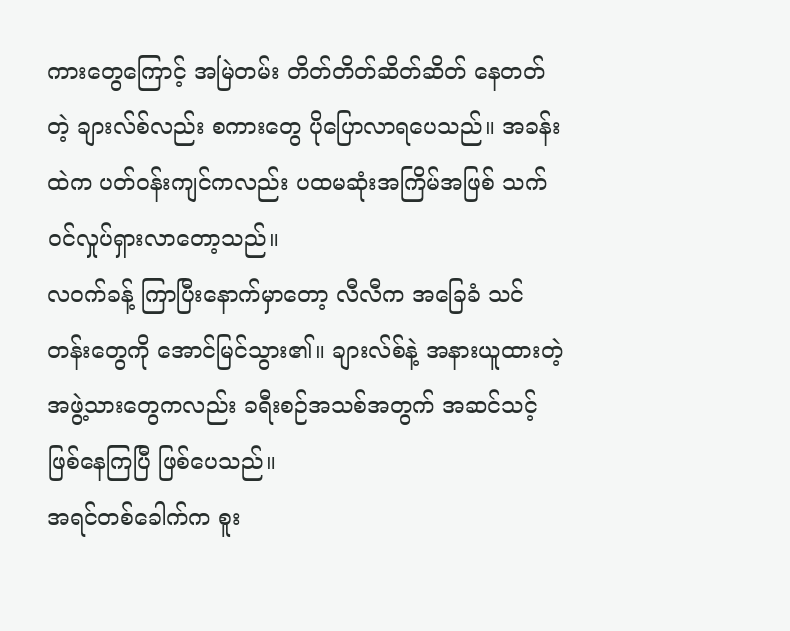ကားတွေကြောင့် အမြဲတမ်း တိတ်တိတ်ဆိတ်ဆိတ် နေတတ်တဲ့ ချားလ်စ်လည်း စကားတွေ ပိုပြောလာရပေသည်။ အခန်းထဲက ပတ်ဝန်းကျင်ကလည်း ပထမဆုံးအကြိမ်အဖြစ် သက်ဝင်လှုပ်ရှားလာတော့သည်။
လဝက်ခန့် ကြာပြီးနောက်မှာတော့ လီလီက အခြေခံ သင်တန်းတွေကို အောင်မြင်သွား၏။ ချားလ်စ်နဲ့ အနားယူထားတဲ့ အဖွဲ့သားတွေကလည်း ခရီးစဉ်အသစ်အတွက် အဆင်သင့် ဖြစ်နေကြပြီ ဖြစ်ပေသည်။
အရင်တစ်ခေါက်က စူး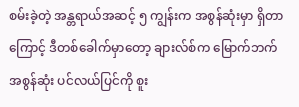စမ်းခဲ့တဲ့ အန္တရာယ်အဆင့် ၅ ကျွန်းက အစွန်ဆုံးမှာ ရှိတာကြောင့် ဒီတစ်ခေါက်မှာတော့ ချားလ်စ်က မြောက်ဘက် အစွန်ဆုံး ပင်လယ်ပြင်ကို စူး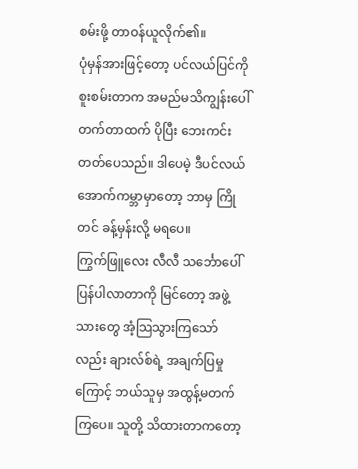စမ်းဖို့ တာဝန်ယူလိုက်၏။
ပုံမှန်အားဖြင့်တော့ ပင်လယ်ပြင်ကို စူးစမ်းတာက အမည်မသိကျွန်းပေါ် တက်တာထက် ပိုပြီး ဘေးကင်းတတ်ပေသည်။ ဒါပေမဲ့ ဒီပင်လယ်အောက်ကမ္ဘာမှာတော့ ဘာမှ ကြိုတင် ခန့်မှန်းလို့ မရပေ။
ကြွက်ဖြူလေး လီလီ သင်္ဘောပေါ် ပြန်ပါလာတာကို မြင်တော့ အဖွဲ့သားတွေ အံ့သြသွားကြသော်လည်း ချားလ်စ်ရဲ့ အချက်ပြမှုကြောင့် ဘယ်သူမှ အထွန့်မတက်ကြပေ။ သူတို့ သိထားတာကတော့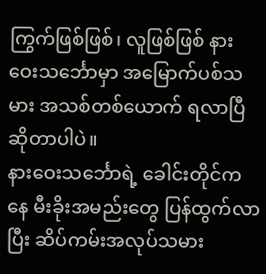ကြွက်ဖြစ်ဖြစ်၊ လူဖြစ်ဖြစ် နားဝေးသင်္ဘောမှာ အမြောက်ပစ်သမား အသစ်တစ်ယောက် ရလာပြီ ဆိုတာပါပဲ။
နားဝေးသင်္ဘောရဲ့ ခေါင်းတိုင်ကနေ မီးခိုးအမည်းတွေ ပြန်ထွက်လာပြီး ဆိပ်ကမ်းအလုပ်သမား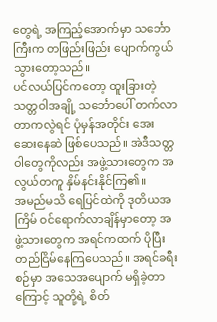တွေရဲ့ အကြည့်အောက်မှာ သင်္ဘောကြီးက တဖြည်းဖြည်း ပျောက်ကွယ်သွားတော့သည်။
ပင်လယ်ပြင်ကတော့ ထူးခြားတဲ့ သတ္တဝါအချို့ သင်္ဘောပေါ် တက်လာတာကလွဲရင် ပုံမှန်အတိုင်း အေးဆေးနေဆဲ ဖြစ်ပေသည်။ အဲဒီသတ္တဝါတွေကိုလည်း အဖွဲ့သားတွေက အလွယ်တကူ နှိမ်နင်းနိုင်ကြ၏။
အမည်မသိ ရေပြင်ထဲကို ဒုတိယအကြိမ် ဝင်ရောက်လာချိန်မှာတော့ အဖွဲ့သားတွေက အရင်ကထက် ပိုပြီး တည်ငြိမ်နေကြပေသည်။ အရင်ခရီးစဉ်မှာ အသေအပျောက် မရှိခဲ့တာကြောင့် သူတို့ရဲ့ စိတ်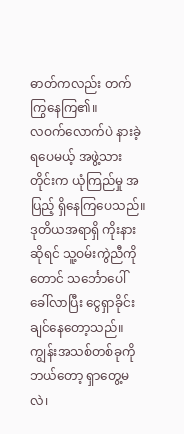ဓာတ်ကလည်း တက်ကြွနေကြ၏။
လဝက်လောက်ပဲ နားခဲ့ရပေမယ့် အဖွဲ့သားတိုင်းက ယုံကြည်မှု အပြည့် ရှိနေကြပေသည်။ ဒုတိယအရာရှိ ကိုးနားဆိုရင် သူ့ဝမ်းကွဲညီကိုတောင် သင်္ဘောပေါ် ခေါ်လာပြီး ငွေရှာခိုင်းချင်နေတော့သည်။
ကျွန်းအသစ်တစ်ခုကို ဘယ်တော့ ရှာတွေ့မလဲ၊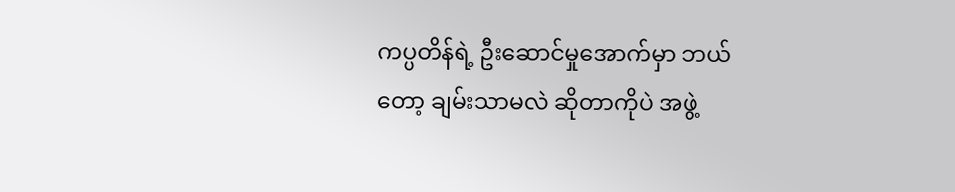ကပ္ပတိန်ရဲ့ ဦးဆောင်မှုအောက်မှာ ဘယ်တော့ ချမ်းသာမလဲ ဆိုတာကိုပဲ အဖွဲ့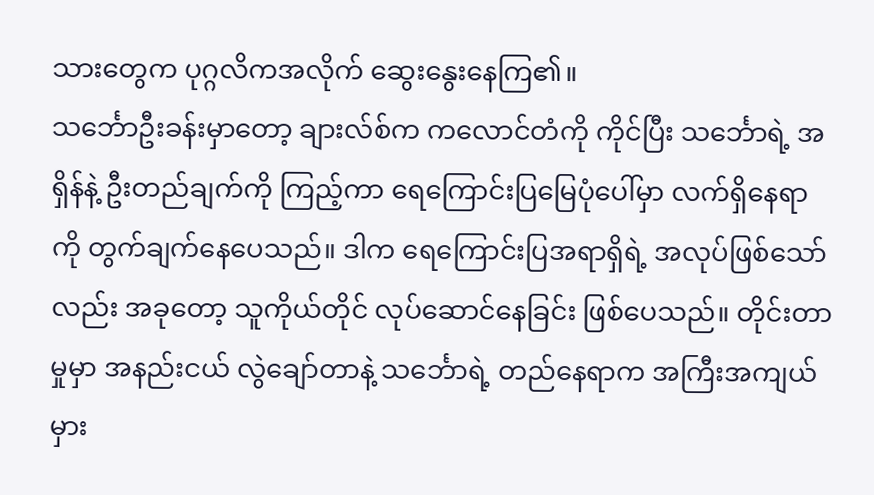သားတွေက ပုဂ္ဂလိကအလိုက် ဆွေးနွေးနေကြ၏။
သင်္ဘောဦးခန်းမှာတော့ ချားလ်စ်က ကလောင်တံကို ကိုင်ပြီး သင်္ဘောရဲ့ အရှိန်နဲ့ ဦးတည်ချက်ကို ကြည့်ကာ ရေကြောင်းပြမြေပုံပေါ်မှာ လက်ရှိနေရာကို တွက်ချက်နေပေသည်။ ဒါက ရေကြောင်းပြအရာရှိရဲ့ အလုပ်ဖြစ်သော်လည်း အခုတော့ သူကိုယ်တိုင် လုပ်ဆောင်နေခြင်း ဖြစ်ပေသည်။ တိုင်းတာမှုမှာ အနည်းငယ် လွဲချော်တာနဲ့ သင်္ဘောရဲ့ တည်နေရာက အကြီးအကျယ် မှား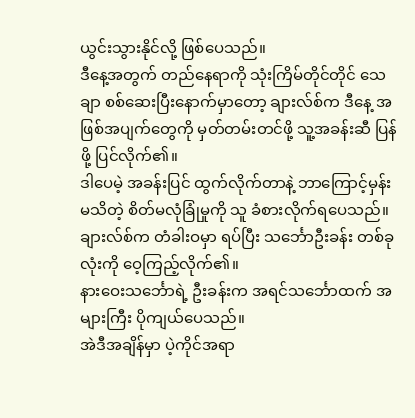ယွင်းသွားနိုင်လို့ ဖြစ်ပေသည်။
ဒီနေ့အတွက် တည်နေရာကို သုံးကြိမ်တိုင်တိုင် သေချာ စစ်ဆေးပြီးနောက်မှာတော့ ချားလ်စ်က ဒီနေ့ အဖြစ်အပျက်တွေကို မှတ်တမ်းတင်ဖို့ သူ့အခန်းဆီ ပြန်ဖို့ ပြင်လိုက်၏။
ဒါပေမဲ့ အခန်းပြင် ထွက်လိုက်တာနဲ့ ဘာကြောင့်မှန်း မသိတဲ့ စိတ်မလုံခြုံမှုကို သူ ခံစားလိုက်ရပေသည်။
ချားလ်စ်က တံခါးဝမှာ ရပ်ပြီး သင်္ဘောဦးခန်း တစ်ခုလုံးကို ဝေ့ကြည့်လိုက်၏။
နားဝေးသင်္ဘောရဲ့ ဦးခန်းက အရင်သင်္ဘောထက် အများကြီး ပိုကျယ်ပေသည်။
အဲဒီအချိန်မှာ ပဲ့ကိုင်အရာ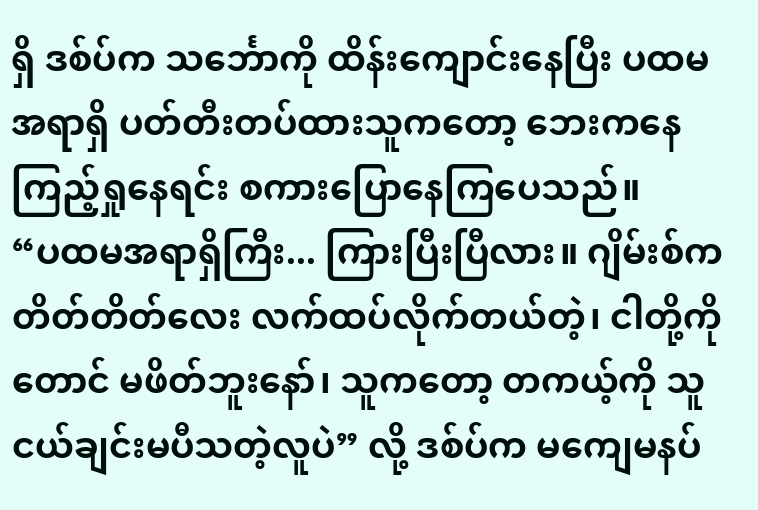ရှိ ဒစ်ပ်က သင်္ဘောကို ထိန်းကျောင်းနေပြီး ပထမအရာရှိ ပတ်တီးတပ်ထားသူကတော့ ဘေးကနေ ကြည့်ရှုနေရင်း စကားပြောနေကြပေသည်။
“ပထမအရာရှိကြီး... ကြားပြီးပြီလား။ ဂျိမ်းစ်က တိတ်တိတ်လေး လက်ထပ်လိုက်တယ်တဲ့၊ ငါတို့ကိုတောင် မဖိတ်ဘူးနော်၊ သူကတော့ တကယ့်ကို သူငယ်ချင်းမပီသတဲ့လူပဲ” လို့ ဒစ်ပ်က မကျေမနပ်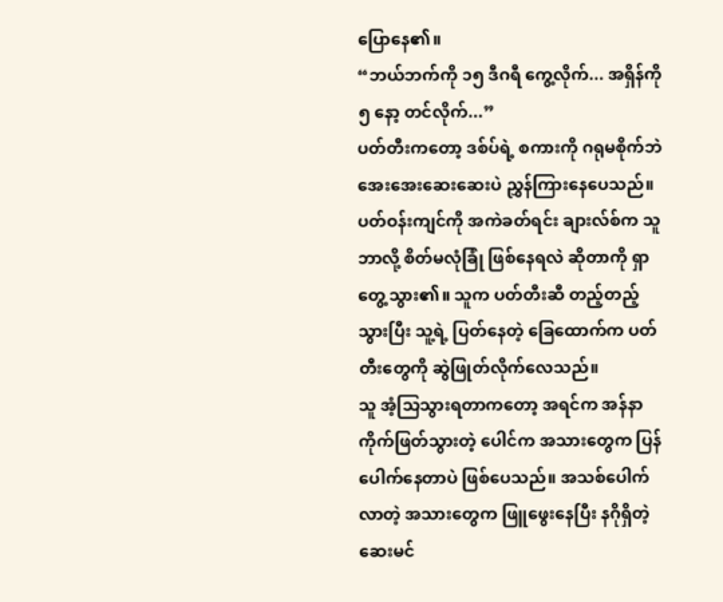ပြောနေ၏။
“ဘယ်ဘက်ကို ၁၅ ဒီဂရီ ကွေ့လိုက်... အရှိန်ကို ၅ နော့ တင်လိုက်...”
ပတ်တီးကတော့ ဒစ်ပ်ရဲ့ စကားကို ဂရုမစိုက်ဘဲ အေးအေးဆေးဆေးပဲ ညွှန်ကြားနေပေသည်။
ပတ်ဝန်းကျင်ကို အကဲခတ်ရင်း ချားလ်စ်က သူ ဘာလို့ စိတ်မလုံခြုံ ဖြစ်နေရလဲ ဆိုတာကို ရှာတွေ့သွား၏။ သူက ပတ်တီးဆီ တည့်တည့်သွားပြီး သူ့ရဲ့ ပြတ်နေတဲ့ ခြေထောက်က ပတ်တီးတွေကို ဆွဲဖြုတ်လိုက်လေသည်။
သူ အံ့သြသွားရတာကတော့ အရင်က အန်နာ ကိုက်ဖြတ်သွားတဲ့ ပေါင်က အသားတွေက ပြန်ပေါက်နေတာပဲ ဖြစ်ပေသည်။ အသစ်ပေါက်လာတဲ့ အသားတွေက ဖြူဖွေးနေပြီး နဂိုရှိတဲ့ ဆေးမင်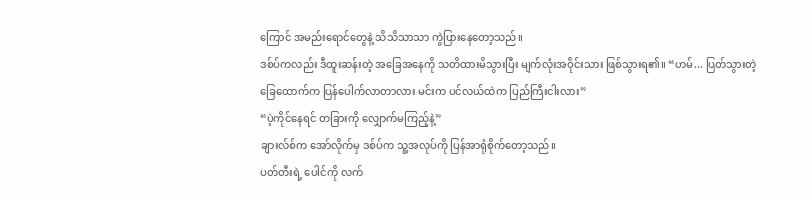ကြောင် အမည်းရောင်တွေနဲ့ သိသိသာသာ ကွဲပြားနေတော့သည်။
ဒစ်ပ်ကလည်း ဒီထူးဆန်းတဲ့ အခြေအနေကို သတိထားမိသွားပြီး မျက်လုံးအဝိုင်းသား ဖြစ်သွားရ၏။ “ဟမ်... ပြတ်သွားတဲ့ ခြေထောက်က ပြန်ပေါက်လာတာလား မင်းက ပင်လယ်ထဲက ပြည်ကြီးငါးလား”
“ပဲ့ကိုင်နေရင် တခြားကို လျှောက်မကြည့်နဲ့”
ချားလ်စ်က အော်လိုက်မှ ဒစ်ပ်က သူ့အလုပ်ကို ပြန်အာရုံစိုက်တော့သည်။
ပတ်တီးရဲ့ ပေါင်ကို လက်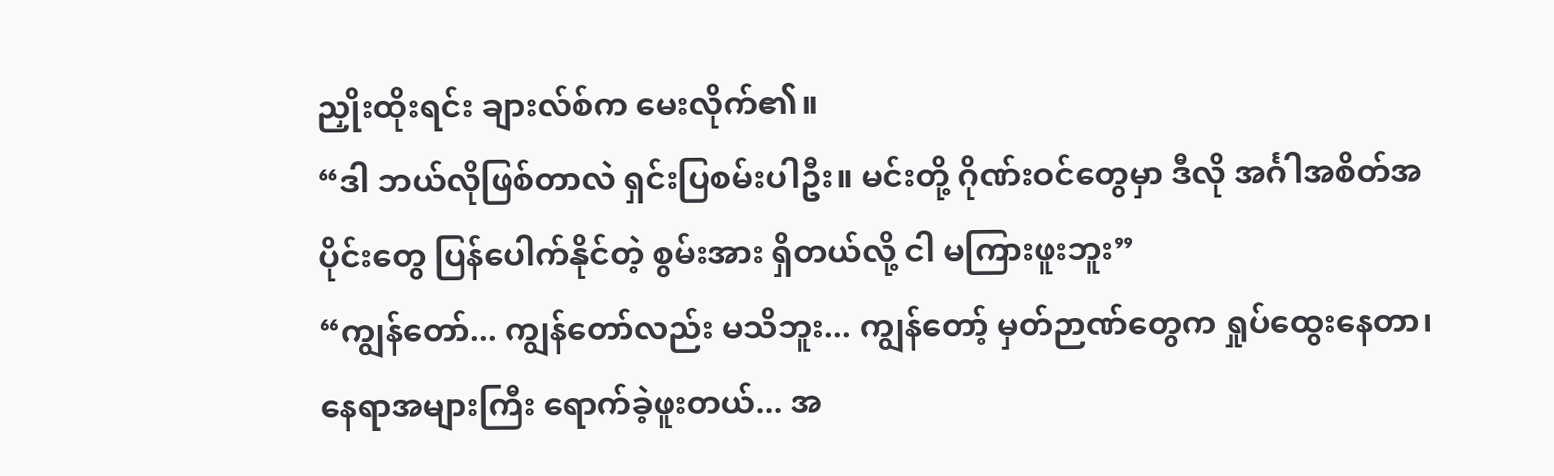ညှိုးထိုးရင်း ချားလ်စ်က မေးလိုက်၏။
“ဒါ ဘယ်လိုဖြစ်တာလဲ ရှင်းပြစမ်းပါဦး။ မင်းတို့ ဂိုဏ်းဝင်တွေမှာ ဒီလို အင်္ဂါအစိတ်အပိုင်းတွေ ပြန်ပေါက်နိုင်တဲ့ စွမ်းအား ရှိတယ်လို့ ငါ မကြားဖူးဘူး”
“ကျွန်တော်... ကျွန်တော်လည်း မသိဘူး... ကျွန်တော့် မှတ်ဉာဏ်တွေက ရှုပ်ထွေးနေတာ၊ နေရာအများကြီး ရောက်ခဲ့ဖူးတယ်... အ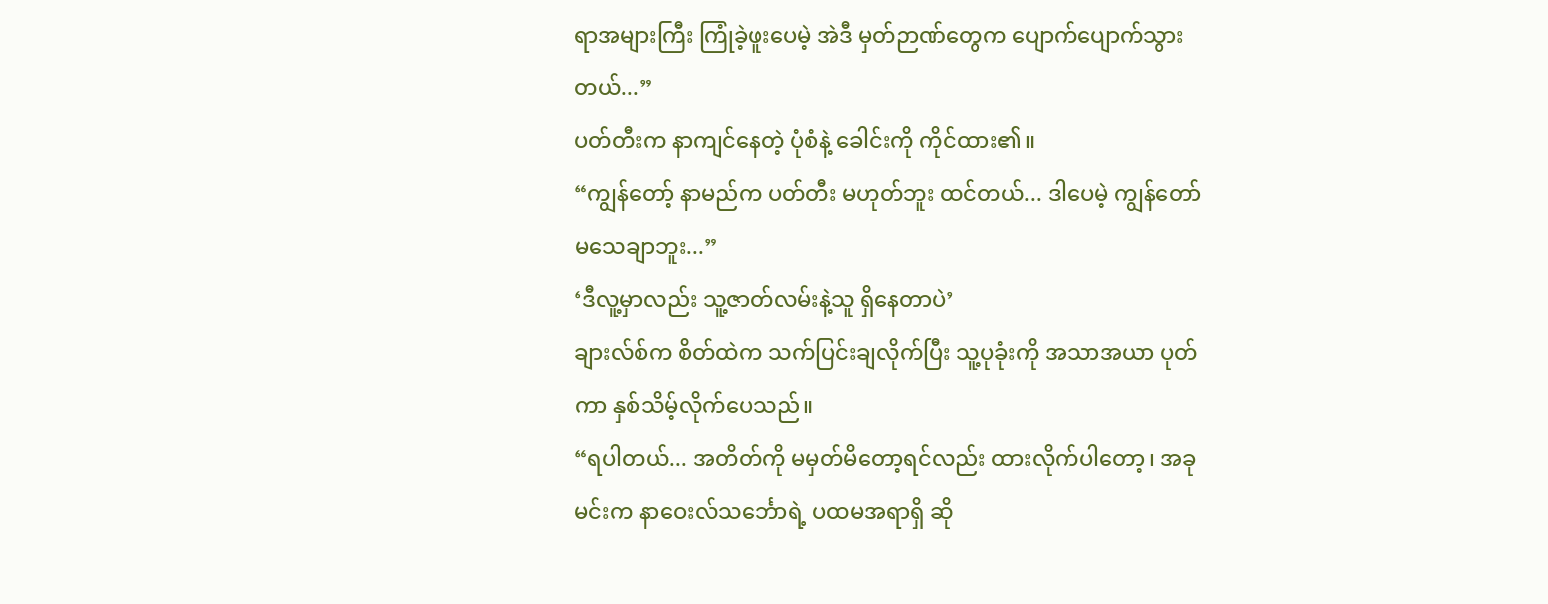ရာအများကြီး ကြုံခဲ့ဖူးပေမဲ့ အဲဒီ မှတ်ဉာဏ်တွေက ပျောက်ပျောက်သွားတယ်...”
ပတ်တီးက နာကျင်နေတဲ့ ပုံစံနဲ့ ခေါင်းကို ကိုင်ထား၏။
“ကျွန်တော့် နာမည်က ပတ်တီး မဟုတ်ဘူး ထင်တယ်... ဒါပေမဲ့ ကျွန်တော် မသေချာဘူး...”
‘ဒီလူ့မှာလည်း သူ့ဇာတ်လမ်းနဲ့သူ ရှိနေတာပဲ’
ချားလ်စ်က စိတ်ထဲက သက်ပြင်းချလိုက်ပြီး သူ့ပုခုံးကို အသာအယာ ပုတ်ကာ နှစ်သိမ့်လိုက်ပေသည်။
“ရပါတယ်... အတိတ်ကို မမှတ်မိတော့ရင်လည်း ထားလိုက်ပါတော့၊ အခု မင်းက နာဝေးလ်သင်္ဘောရဲ့ ပထမအရာရှိ ဆို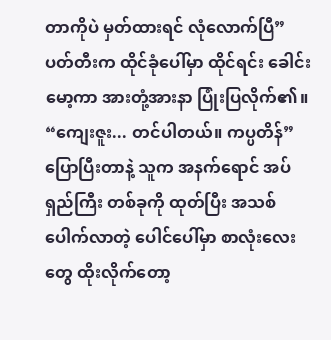တာကိုပဲ မှတ်ထားရင် လုံလောက်ပြီ”
ပတ်တီးက ထိုင်ခုံပေါ်မှာ ထိုင်ရင်း ခေါင်းမော့ကာ အားတုံ့အားနာ ပြုံးပြလိုက်၏။
“ကျေးဇူး... တင်ပါတယ်။ ကပ္ပတိန်”
ပြောပြီးတာနဲ့ သူက အနက်ရောင် အပ်ရှည်ကြီး တစ်ခုကို ထုတ်ပြီး အသစ်ပေါက်လာတဲ့ ပေါင်ပေါ်မှာ စာလုံးလေးတွေ ထိုးလိုက်တော့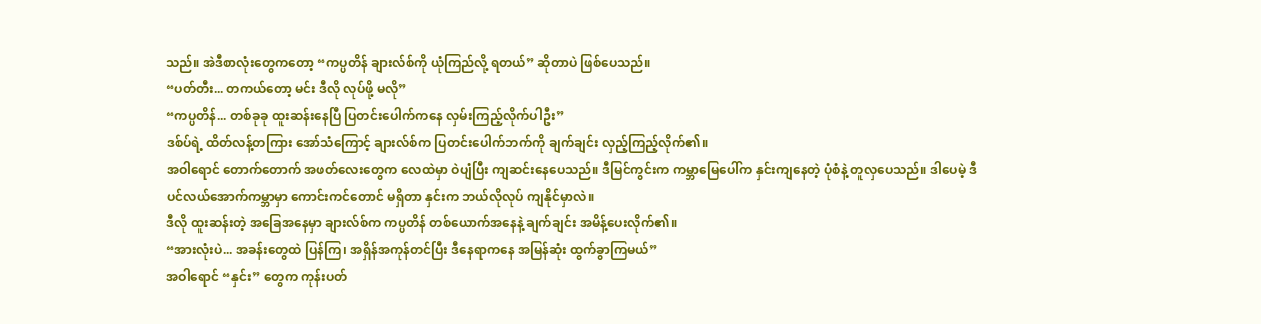သည်။ အဲဒီစာလုံးတွေကတော့ “ကပ္ပတိန် ချားလ်စ်ကို ယုံကြည်လို့ ရတယ်” ဆိုတာပဲ ဖြစ်ပေသည်။
“ပတ်တီး... တကယ်တော့ မင်း ဒီလို လုပ်ဖို့ မလို”
“ကပ္ပတိန်... တစ်ခုခု ထူးဆန်းနေပြီ ပြတင်းပေါက်ကနေ လှမ်းကြည့်လိုက်ပါဦး”
ဒစ်ပ်ရဲ့ ထိတ်လန့်တကြား အော်သံကြောင့် ချားလ်စ်က ပြတင်းပေါက်ဘက်ကို ချက်ချင်း လှည့်ကြည့်လိုက်၏။
အဝါရောင် တောက်တောက် အဖတ်လေးတွေက လေထဲမှာ ဝဲပျံပြီး ကျဆင်းနေပေသည်။ ဒီမြင်ကွင်းက ကမ္ဘာမြေပေါ်က နှင်းကျနေတဲ့ ပုံစံနဲ့ တူလှပေသည်။ ဒါပေမဲ့ ဒီပင်လယ်အောက်ကမ္ဘာမှာ ကောင်းကင်တောင် မရှိတာ နှင်းက ဘယ်လိုလုပ် ကျနိုင်မှာလဲ။
ဒီလို ထူးဆန်းတဲ့ အခြေအနေမှာ ချားလ်စ်က ကပ္ပတိန် တစ်ယောက်အနေနဲ့ ချက်ချင်း အမိန့်ပေးလိုက်၏။
“အားလုံးပဲ... အခန်းတွေထဲ ပြန်ကြ၊ အရှိန်အကုန်တင်ပြီး ဒီနေရာကနေ အမြန်ဆုံး ထွက်ခွာကြမယ်”
အဝါရောင် “နှင်း” တွေက ကုန်းပတ်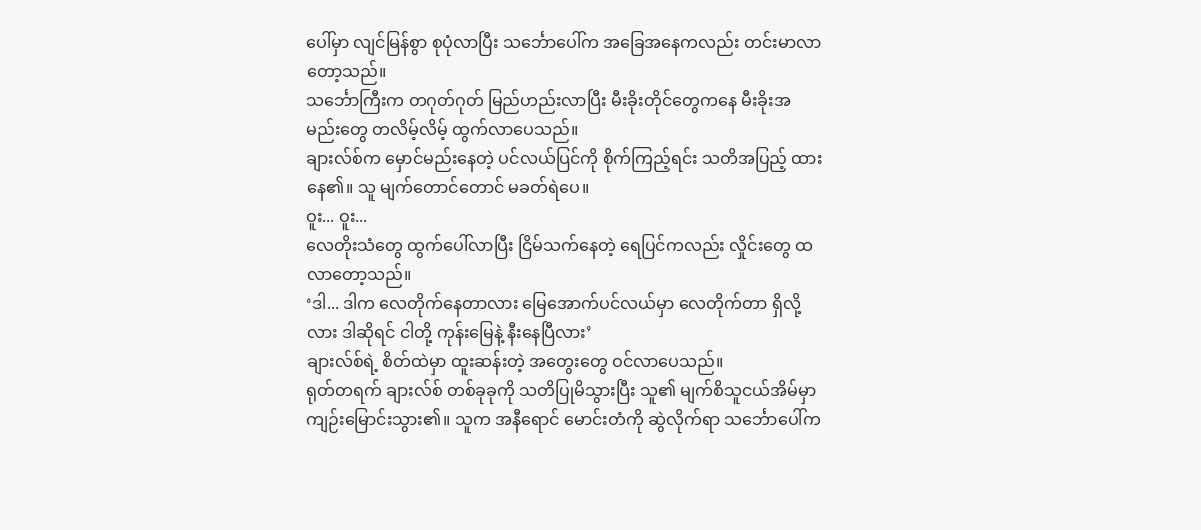ပေါ်မှာ လျင်မြန်စွာ စုပုံလာပြီး သင်္ဘောပေါ်က အခြေအနေကလည်း တင်းမာလာတော့သည်။
သင်္ဘောကြီးက တဂုတ်ဂုတ် မြည်ဟည်းလာပြီး မီးခိုးတိုင်တွေကနေ မီးခိုးအမည်းတွေ တလိမ့်လိမ့် ထွက်လာပေသည်။
ချားလ်စ်က မှောင်မည်းနေတဲ့ ပင်လယ်ပြင်ကို စိုက်ကြည့်ရင်း သတိအပြည့် ထားနေ၏။ သူ မျက်တောင်တောင် မခတ်ရဲပေ။
ဝူး... ဝူး...
လေတိုးသံတွေ ထွက်ပေါ်လာပြီး ငြိမ်သက်နေတဲ့ ရေပြင်ကလည်း လှိုင်းတွေ ထလာတော့သည်။
‘ဒါ... ဒါက လေတိုက်နေတာလား မြေအောက်ပင်လယ်မှာ လေတိုက်တာ ရှိလို့လား ဒါဆိုရင် ငါတို့ ကုန်းမြေနဲ့ နီးနေပြီလား’
ချားလ်စ်ရဲ့ စိတ်ထဲမှာ ထူးဆန်းတဲ့ အတွေးတွေ ဝင်လာပေသည်။
ရုတ်တရက် ချားလ်စ် တစ်ခုခုကို သတိပြုမိသွားပြီး သူ၏ မျက်စိသူငယ်အိမ်မှာ ကျဉ်းမြောင်းသွား၏။ သူက အနီရောင် မောင်းတံကို ဆွဲလိုက်ရာ သင်္ဘောပေါ်က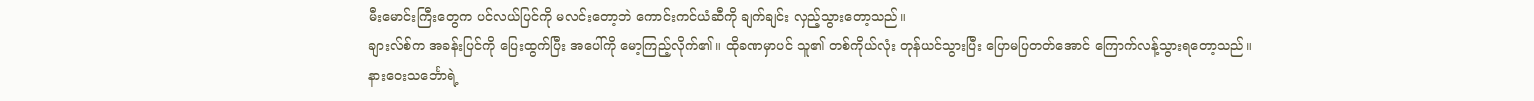မီးမောင်းကြီးတွေက ပင်လယ်ပြင်ကို မလင်းတော့ဘဲ ကောင်းကင်ယံဆီကို ချက်ချင်း လှည့်သွားတော့သည်။
ချားလ်စ်က အခန်းပြင်ကို ပြေးထွက်ပြီး အပေါ်ကို မော့ကြည့်လိုက်၏။ ထိုခဏမှာပင် သူ၏ တစ်ကိုယ်လုံး တုန်ယင်သွားပြီး ပြောမပြတတ်အောင် ကြောက်လန့်သွားရတော့သည်။
နားဝေးသင်္ဘောရဲ့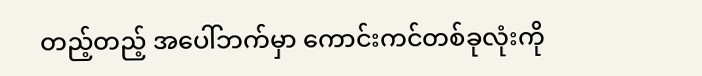တည့်တည့် အပေါ်ဘက်မှာ ကောင်းကင်တစ်ခုလုံးကို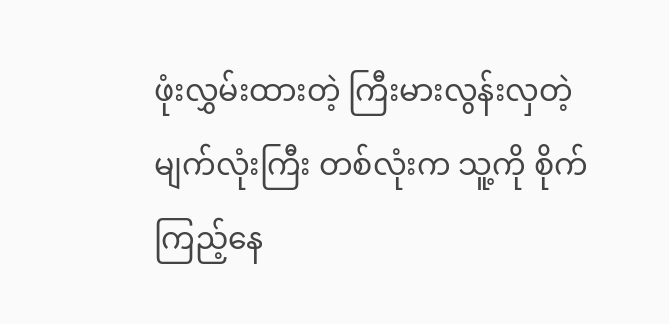ဖုံးလွှမ်းထားတဲ့ ကြီးမားလွန်းလှတဲ့ မျက်လုံးကြီး တစ်လုံးက သူ့ကို စိုက်ကြည့်နေ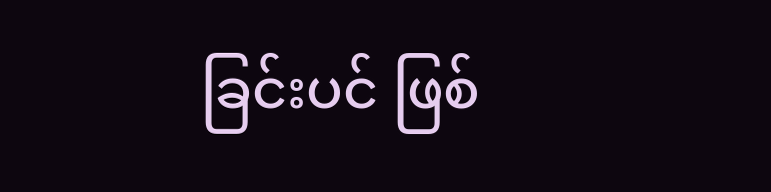ခြင်းပင် ဖြစ်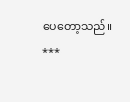ပေတော့သည်။
***